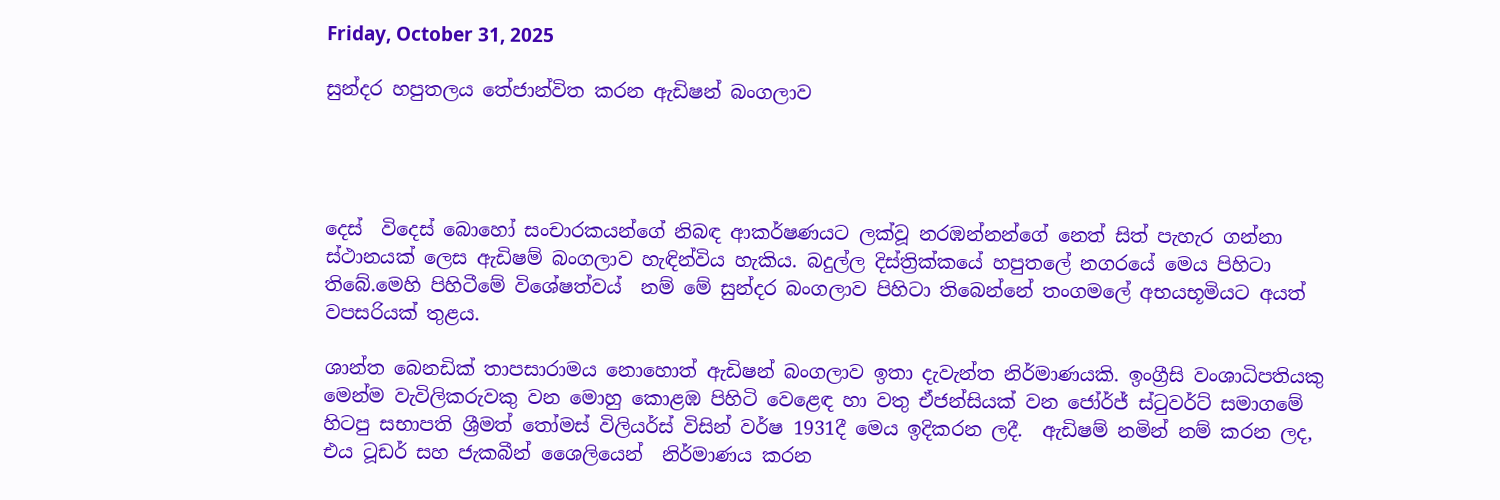Friday, October 31, 2025

සුන්දර හපුතලය තේජාන්විත කරන ඇඩිෂන් බංගලාව




දෙස්  විදෙස් බොහෝ සංචාරකයන්ගේ නිබඳ ආකර්ෂණයට ලක්වූ නරඹන්නන්ගේ නෙත් සිත් පැහැර ගන්නා ස්ථානයක් ලෙස ඇඩිෂම් බංගලාව හැඳින්විය හැකිය. බදුල්ල දිස්ත්‍රික්කයේ හපුතලේ නගරයේ මෙය පිහිටා තිබේ.මෙහි පිහිටීමේ විශේෂත්වය්  නම් මේ සුන්දර බංගලාව පිහිටා තිබෙන්නේ තංගමලේ අභයභූමියට අයත් වපසරියක් තුළය.

ශාන්ත බෙනඩික් තාපසාරාමය නොහොත් ඇඩිෂන් බංගලාව ඉතා දැවැන්ත නිර්මාණයකි. ඉංග්‍රීසි වංශාධිපතියකු මෙන්ම වැවිලිකරුවකු වන මොහු කොළඹ පිහිටි වෙළෙඳ හා වතු ඒජන්සියක් වන ජෝර්ජ් ස්ටුවර්ට් සමාගමේ හිටපු සභාපති ශ්‍රීමත් තෝමස් විලියර්ස් විසින් වර්ෂ 1931දී මෙය ඉදිකරන ලදී.  ඇඩිෂම් නමින් නම් කරන ලද, එය ටූඩර් සහ ජැකබීන් ශෛලියෙන්  නිර්මාණය කරන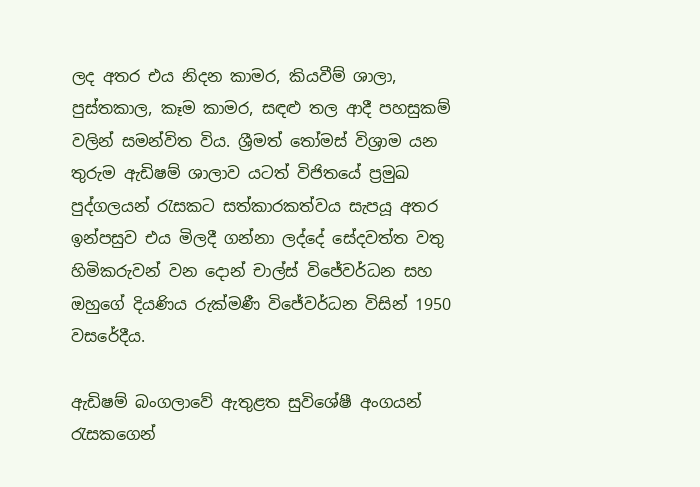ලද අතර එය නිදන කාමර, කියවීම් ශාලා, පුස්තකාල, කෑම කාමර, සඳළු තල ආදී පහසුකම් වලින් සමන්විත විය. ශ්‍රීමත් තෝමස් විශ්‍රාම යන තුරුම ඇඩිෂම් ශාලාව යටත් විජිතයේ ප්‍රමුඛ පුද්ගලයන් රැසකට සත්කාරකත්වය සැපයූ අතර ඉන්පසුව එය මිලදී ගන්නා ලද්දේ සේදවත්ත වතු හිමිකරුවන් වන ‍දොන් චාල්ස් විජේවර්ධන සහ ඔහුගේ දියණිය රුක්මණී විජේවර්ධන විසින් 1950 වසරේදීය.

ඇඩිෂම් බංගලාවේ ඇතුළත සුවිශේෂී අංගයන් රැසකගෙන්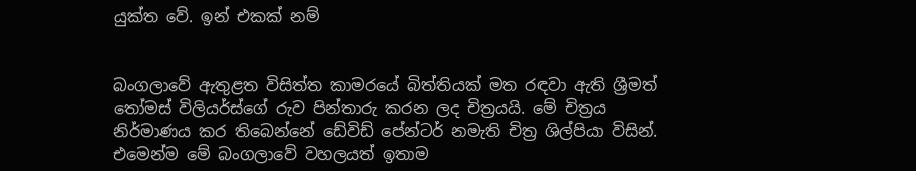යුක්ත වේ. ඉන් එකක් නම්


බංගලාවේ ඇතුළත විසිත්ත කාමරයේ බිත්තියක් මත රඳවා ඇති ශ්‍රීමත් තෝමස් විලියර්ස්ගේ රුව පින්තාරු කරන ලද චිත්‍රයයි. මේ චිත්‍රය නිර්මාණය කර තිබෙන්නේ ඩේවිඩ් පේන්ටර් නමැති චිත්‍ර ශිල්පියා විසින්.   එමෙන්ම මේ බංගලාවේ වහලයත් ඉතාම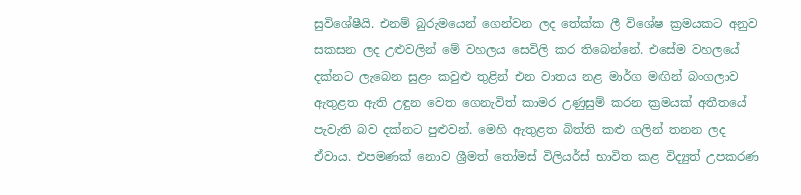සුවිශේෂීයි. එනම් බුරුමයෙන් ගෙන්වන ලද තේක්ක ලී විශේෂ ක්‍රමයකට අනුව සකසන ලද උළුවලින් මේ වහලය සෙවිලි කර තිබෙන්නේ. එසේම වහලයේ දක්නට ලැබෙන සුළං කවුළු තුළින් එන වාතය නළ මාර්ග මඟින් බංගලාව ඇතුළත ඇති උඳුන වෙත ගෙනැවිත් කාමර උණුසුම් කරන ක්‍රමයක් අතීතයේ පැවැති බව දක්නට පුළුවන්. මෙහි ඇතුළත බිත්ති කළු ගලින් තනන ලද ඒවාය. එපමණක් නොව ශ්‍රීමත් තෝමස් විලියර්ස් භාවිත කළ විද්‍යුත් උපකරණ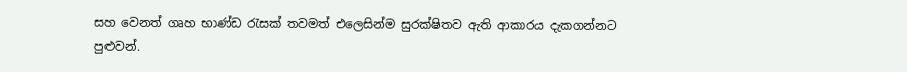සහ වෙනත් ගෘහ භාණ්ඩ රැසක් තවමත් එලෙසින්ම සුරක්ෂිතව ඇති ආකාරය දැකගන්නට පුළුවන්.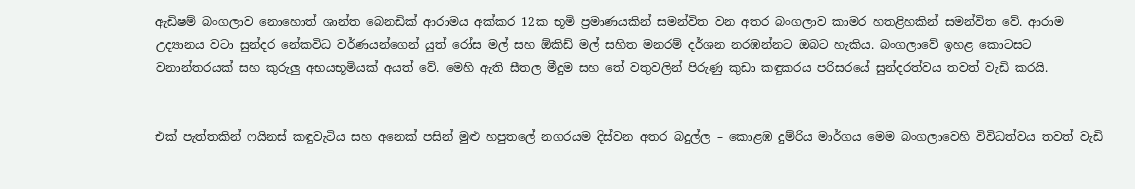ඇඩිෂම් බංගලාව නොහොත් ශාන්ත බෙනඩික් ආරාමය අක්කර 12ක භූමි ප්‍රමාණයකින් සමන්විත වන අතර බංගලාව කාමර හතළිහකින් සමන්විත වේ. ආරාම උද්‍යානය වටා සුන්දර නේකවිධ වර්ණයන්ගෙන් යුත් රෝස මල් සහ ඕකිඩ් මල් සහිත මනරම් දර්ශන නරඹන්නට ඔබට හැකිය. බංගලාවේ ඉහළ කොටසට වනාන්තරයක් සහ කුරුලු අභයභූමියක් අයත් වේ. මෙහි ඇති සීතල මීදුම සහ තේ වතුවලින් පිරුණු කුඩා කඳුකරය පරිසරයේ සුන්දරත්වය තවත් වැඩි කරයි.


එක් පැත්තකින් ෆයිනස් කඳුවැටිය සහ අනෙක් පසින් මුළු හපුතලේ නගරයම දිස්වන අතර බදුල්ල – කොළඹ දුම්රිය මාර්ගය මෙම බංගලාවෙහි විවිධත්වය තවත් වැඩි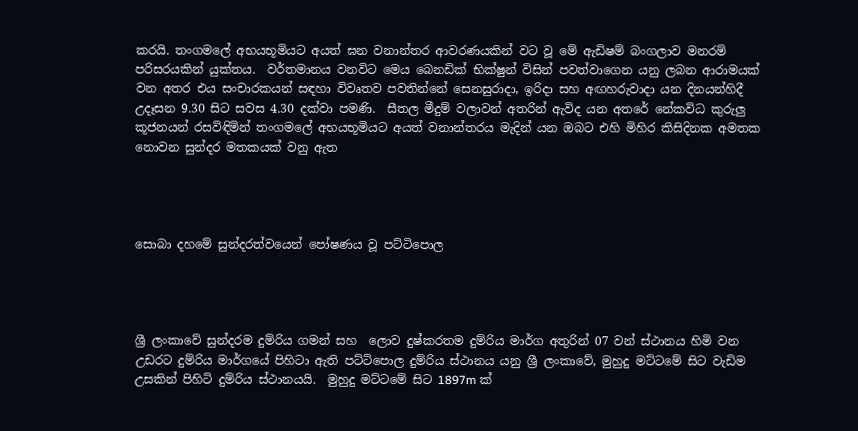කරයි. තංගමලේ අභයභූමියට අයත් ඝන වනාන්තර ආවරණයකින් වට වූ මේ ඇඩිෂම් බංගලාව මනරම් පරිසරයකින් යුක්තය.  වර්තමානය වනවිට මෙය බෙනඩික් භික්ෂුන් විසින් පවත්වාගෙන යනු ලබන ආරාමයක් වන අතර එය සංචාරකයන් සඳහා විවෘතව පවතින්නේ සෙනසුරාදා, ඉරිදා සහ අඟහරුවාදා යන දිනයන්හිදී උදෑසන 9.30 සිට සවස 4.30 දක්වා පමණි.  සීතල මීදුම් වලාවන් අතරින් ඇවිද යන අතරේ නේකවිධ කුරුලු කූජනයන් රසවිඳිමින් තංගමලේ අභයභූමියට අයත් වනාන්තරය මැදින් යන ඔබට එහි මිහිර කිසිදිනක අමතක නොවන සුන්දර මතකයක් වනු ඇත




සොබා දහමේ සුන්දරත්වයෙන් පෝෂණය වූ පට්ටිපොල




ශ්‍රී ලංකාවේ සුන්දරම දුම්රිය ගමන් සහ  ලොව දුෂ්කරතම දුම්රිය මාර්ග අතුරින් 07 වන් ස්ථානය හිමි වන උඩරට දුම්රිය මාර්ගයේ පිහිටා ඇති පට්ටිපොල දුම්රිය ස්ථානය යනු ශ්‍රී ලංකාවේ, මුහුදු මට්ටමේ සිට වැඩිම උසකින් පිහිටි දුම්රිය ස්ථානයයි.  මුහුදු මට්ටමේ සිට 1897m ක්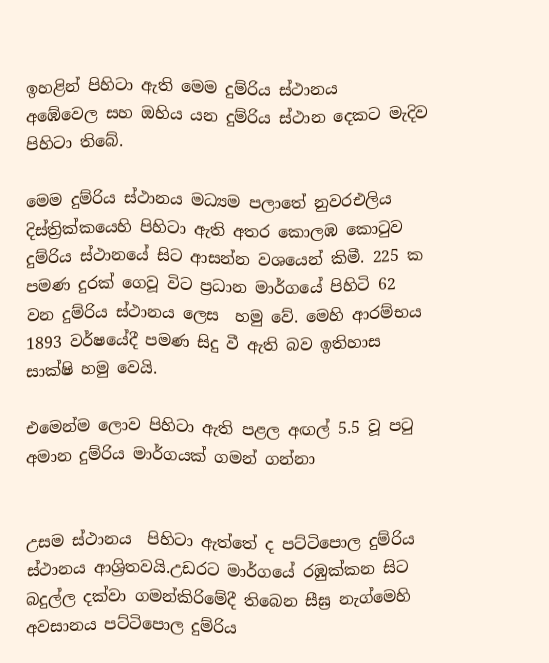ඉහළින් පිහිටා ඇති මෙම දුම්රිය ස්ථානය   අඹේවෙල සහ ඔහිය යන දුම්රිය ස්ථාන දෙකට මැදිව පිහිටා තිබේ.

මෙම දුම්රිය ස්ථානය මධ්‍යම පලාතේ නුවරඑලිය දිස්ත්‍රික්කයෙහි පිහිටා ඇති අතර කොලඹ කොටුව දුම්රිය ස්ථානයේ සිට ආසන්න වශයෙන් කිමී. 225 ක පමණ දුරක් ගෙවූ විට ප්‍රධාන මාර්ගයේ පිහිටි 62 වන දුම්රිය ස්ථානය ලෙස  හමු වේ. මෙහි ආරම්භය 1893 වර්ෂයේදී පමණ සිදු වී ඇති බව ඉතිහාස සාක්ෂි හමු වෙයි.

එමෙන්ම ලොව පිහිටා ඇති පළල අඟල් 5.5 වූ පටු අමාන දුම්රිය මාර්ගයක් ගමන් ගන්නා


උසම ස්ථානය  පිහිටා ඇත්තේ ද පට්ටිපොල දුම්රිය ස්ථානය ආශ්‍රිතවයි.උඩරට මාර්ගයේ රඹුක්කන සිට බදුල්ල දක්වා ගමන්කිරිමේදී තිබෙන සීඝ්‍ර නැග්මෙහි අවසානය පට්ටිපොල දුම්රිය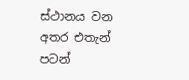ස්ථානය වන අතර එතැන් පටන්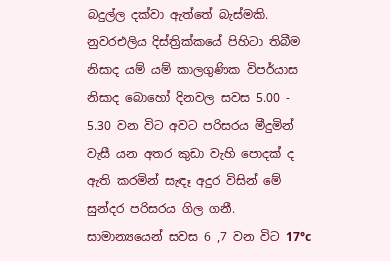බදුල්ල දක්වා ඇත්තේ බැස්මකි. නුවරඑලිය දිස්ත්‍රික්කයේ පිහිටා තිබීම නිසාද යම් යම් කාලගුණික විපර්යාස නිසාද බොහෝ දිනවල සවස 5.00 - 5.30 වන විට අවට පරිසරය මීදුමින් වැසී යන අතර කුඩා වැහි පොදක් ද ඇති කරමින් සැඳෑ අදුර විසින් මේ සුන්දර පරිසරය ගිල ගනී. සාමාන්‍යයෙන් සවස 6 ,7 වන විට 17°c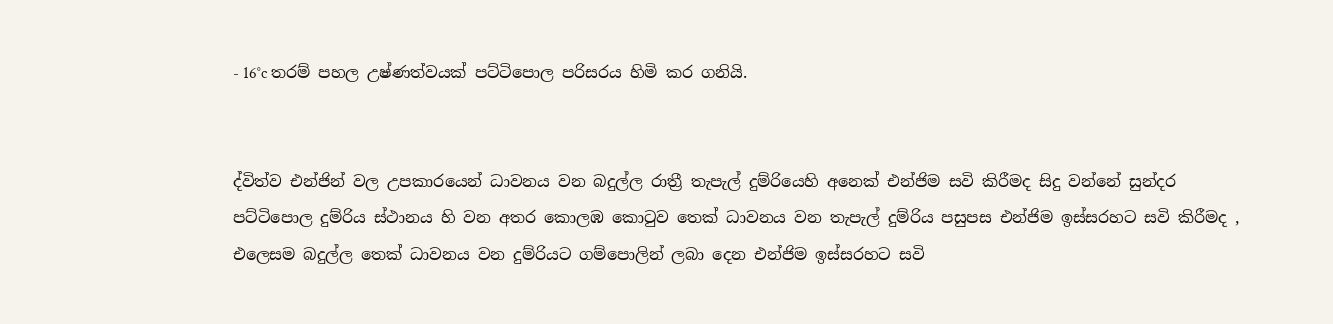- 16°c තරම් පහල උෂ්ණත්වයක් පට්ටිපොල පරිසරය හිමි කර ගනියි.


ද්විත්ව එන්ජින් වල උපකාරයෙන් ධාවනය වන බදුල්ල රාත්‍රී තැපැල් දුම්රියෙහි අනෙක් එන්ජිම සවි කිරීමද සිදු වන්නේ සුන්දර පට්ටිපොල දුම්රිය ස්ථානය හි වන අතර කොලඹ කොටුව තෙක් ධාවනය වන තැපැල් දුම්රිය පසුපස එන්ජිම ඉස්සරහට සවි කිරීමද , එලෙසම බදුල්ල තෙක් ධාවනය වන දුම්රියට ගම්පොලින් ලබා දෙන එන්ජිම ඉස්සරහට සවි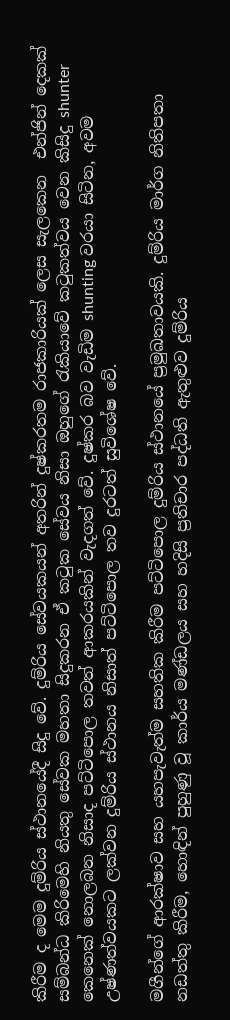කිරීම ද මෙම දුම්රිය ස්ථානයේදී සිදු වේ. දුම්රිය සේවයකයන් අතරින් දුෂ්කරතම රාජකාරියක් ලෙස සැලකෙන  එන්ජින් දෙකක් සම්බන්ධ කිරිමෙහි නියතු සේවක මහතා සිදුකරන ඒ කටුක සේවය නිසා ඔහුගේ රැකියාවේ කටුකත්වය වෙන කිසිදු shunter කෙනෙක් නොලබන නිසාද පට්ටිපොල තවත් ආකරයකින් වැදගත් වේ. දුෂ්කර බව වැඩිම shunting වරයා සිටින, අවම උෂ්ණත්වයකට ලක්වන දුම්රිය ස්ථානය නිසාත් පට්ටිපොල තව දුරටත් සුවිශේෂ වේ.

මගීන්ගේ ආරක්ෂාව සහ යහපැවැත්ම සහතික කිරීම පට්ටිපොල දුම්රිය ස්ථානයේ ප්‍රමුඛතාවයකි. දුම්රිය මාර්ග නිතිපතා නඩත්තු කිරීම, හොඳින් පුහුණු වූ කාර්ය මණ්ඩලය සහ හදිසි ප්‍රතිචාර පද්ධති ඇතුළුව දුම්රිය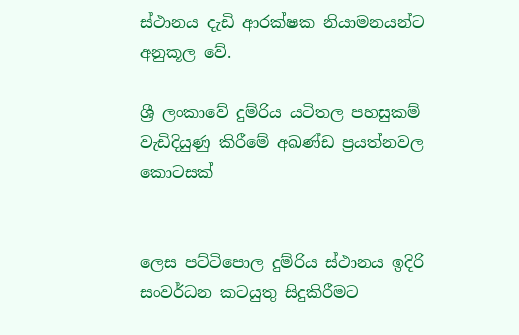ස්ථානය දැඩි ආරක්ෂක නියාමනයන්ට අනුකූල වේ.

ශ්‍රී ලංකාවේ දුම්රිය යටිතල පහසුකම් වැඩිදියුණු කිරීමේ අඛණ්ඩ ප්‍රයත්නවල කොටසක්


ලෙස පට්ටිපොල දුම්රිය ස්ථානය ඉදිරි සංවර්ධන කටයුතු සිදුකිරීමට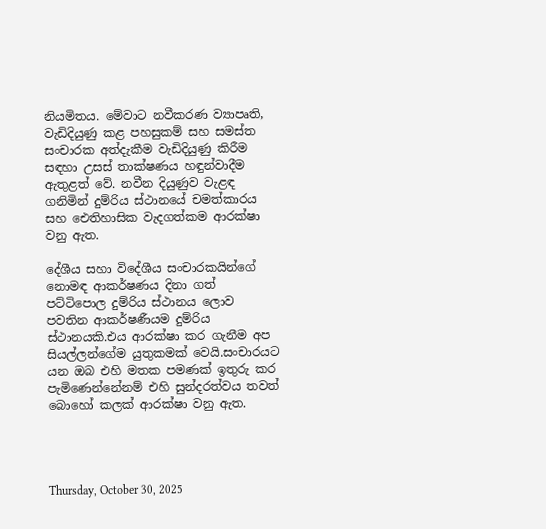නියමිතය. මේවාට නවීකරණ ව්‍යාපෘති, වැඩිදියුණු කළ පහසුකම් සහ සමස්ත සංචාරක අත්දැකීම වැඩිදියුණු කිරීම සඳහා උසස් තාක්ෂණය හඳුන්වාදීම ඇතුළත් වේ. නවීන දියුණුව වැළඳ ගනිමින් දුම්රිය ස්ථානයේ චමත්කාරය සහ ඓතිහාසික වැදගත්කම ආරක්ෂා වනු ඇත.

දේශීය සහා විදේශීය සංචාරකයින්ගේ නොමඳ ආකර්ෂණය දිනා ගත් පට්ටිපොල දුම්රිය ස්ථානය ලොව පවතින ආකර්ෂණීයම දුම්රිය ස්ථානයකි.එය ආරක්ෂා කර ගැනීම අප සියල්ලන්ගේම යුතුකමක් වෙයි.සංචාරයට යන ඔබ එහි මතක පමණක් ඉතුරු කර පැමිණෙන්නේනම් එහි සුන්දරත්වය තවත් බොහෝ කලක් ආරක්ෂා වනු ඇත.




Thursday, October 30, 2025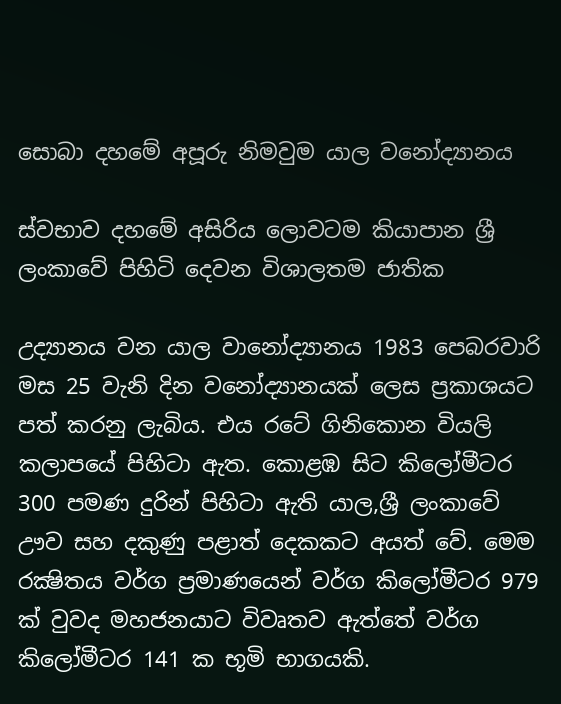සොබා දහමේ අපූරු නිමවුම යාල වනෝද්‍යානය

ස්වභාව දහමේ අසිරිය ලොවටම කියාපාන ශ්‍රී ලංකාවේ පිහිටි දෙවන විශාලතම ජාතික

උද්‍යානය වන යාල වානෝද්‍යානය 1983 පෙබරවාරි මස 25 වැනි දින වනෝද්‍යානයක් ලෙස ප්‍රකාශයට පත් කරනු ලැබිය. එය රටේ ගිනිකොන වියලි කලාපයේ පිහිටා ඇත. කොළඹ සිට කිලෝමීටර 300 පමණ දුරින් පිහිටා ඇති යාල,ශ්‍රී ලංකාවේ ඌව සහ දකුණු පළාත් දෙකකට අයත් වේ. මෙම රක්‍ෂිතය වර්ග ප්‍රමාණයෙන් වර්ග කිලෝමීටර 979 ක් වුවද මහජනයාට විවෘතව ඇත්තේ වර්ග කිලෝමීටර 141 ක භූමි භාගයකි.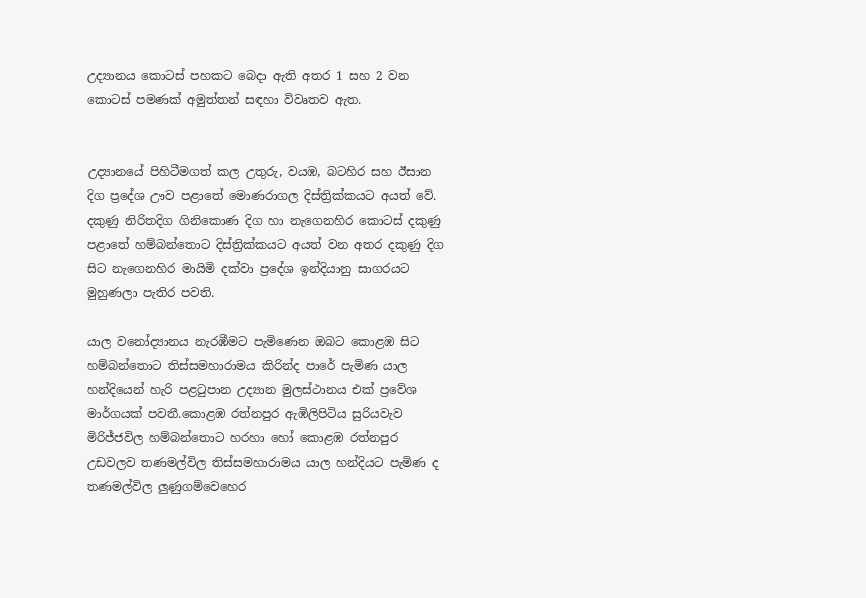උද්‍යානය කොටස් පහකට බෙදා ඇති අතර 1 සහ 2 වන කොටස් පමණක් අමුත්තන් සඳහා විවෘතව ඇත.


උද්‍යානයේ පිහිටීමගත් කල උතුරු, වයඹ, බටහිර සහ ඊසාන දිග ප්‍රදේශ ඌව පළාතේ මොණරාගල දිස්ත්‍රික්කයට අයත් වේ. දකුණු නිරිතදිග ගිනිකොණ දිග හා නැගෙනහිර කොටස් දකුණු පළාතේ හම්බන්තොට දිස්ත්‍රික්කයට අයත් වන අතර දකුණු දිග සිට නැගෙනහිර මායිමි දක්වා ප්‍රදේශ ඉන්දියානු සාගරයට මුහුණලා පැතිර පවති.

යාල වනෝද්‍යානය නැරඹීමට පැමිණෙන ඔබට කොළඹ සිට හම්බන්තොට තිස්සමහාරාමය කිරින්ද පාරේ පැමිණ යාල හන්දියෙන් හැරි පළටුපාන උද්‍යාන මුලස්ථානය එක් ප්‍රවේශ මාර්ගයක් පවතී.කොළඹ රත්නපුර ඇඹිලිපිටිය සුරියවැව මිරිජ්ජවිල හම්බන්තොට හරහා හෝ කොළඹ රත්නපුර උඩවලව තණමල්විල තිස්සමහාරාමය යාල හන්දියට පැමිණ ද තණමල්විල ලුණුගම්වෙහෙර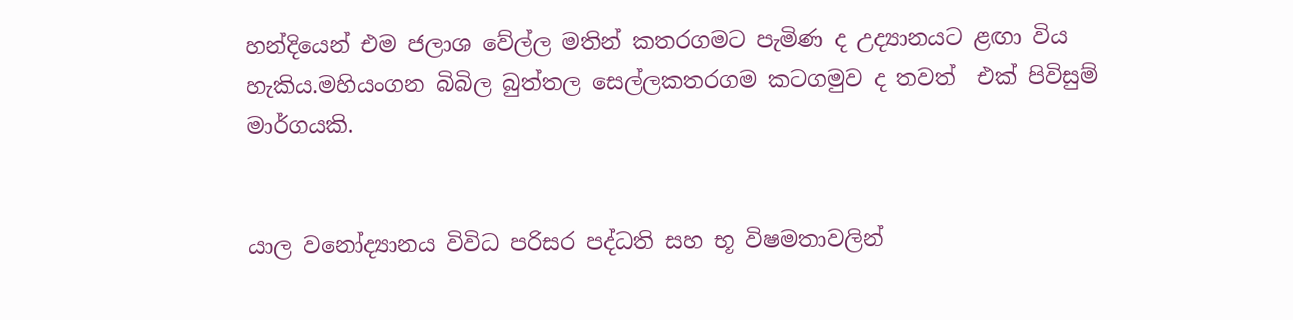හන්දියෙන් එම ජලාශ වේල්ල මතින් කතරගමට පැමිණ ද උද්‍යානයට ළඟා විය හැකිය.මහියංගන බිබිල බුත්තල සෙල්ලකතරගම කටගමුව ද තවත්  එක් පිවිසුම් මාර්ගයකි.


යාල වනෝද්‍යානය විවිධ පරිසර පද්ධති සහ භූ විෂමතාවලින්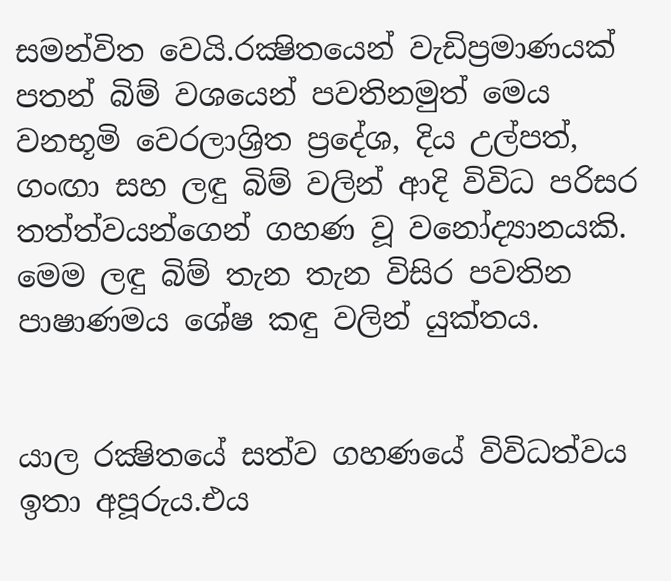සමන්විත වෙයි.රක්‍ෂිතයෙන් වැඩිප්‍රමාණයක් පතන් බිම් වශයෙන් පවතිනමුත් මෙය වනභූමි වෙරලාශ්‍රිත ප්‍රදේශ, දිය උල්පත්, ගංඟා සහ ලඳු බිම් වලින් ආදි විවිධ පරිසර තත්ත්වයන්ගෙන් ගහණ වූ වනෝද්‍යානයකි. මෙම ලඳු බිම් තැන තැන විසිර පවතින පාෂාණමය ශේෂ කඳු වලින් යුක්තය.


යාල රක්‍ෂිතයේ සත්ව ගහණයේ විවිධත්වය ඉතා අපූරුය.එය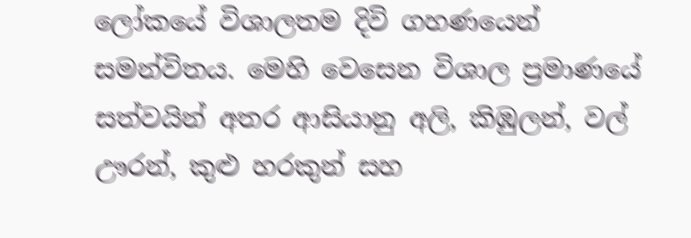ලෝකයේ විශාලතම දිවි ගහණයෙන් සමන්විතය. මෙහි වෙසෙන විශාල ප්‍රමාණයේ සත්වයින් අතර ආසියානු අලි, කිඹුලන්, වල් ඌරන්, කුළු හරකුන් සහ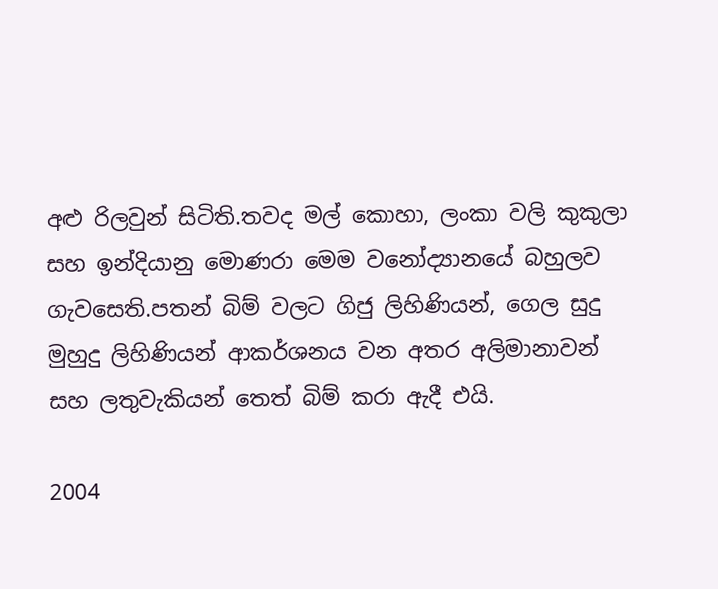අළු රිලවුන් සිටිති.තවද මල් කොහා, ලංකා වලි කුකුලා සහ ඉන්දියානු මොණරා මෙම වනෝද්‍යානයේ බහුලව ගැවසෙති.පතන් බිම් වලට ගිජු ලිහිණියන්, ගෙල සුදු මුහුදු ලිහිණියන් ආකර්ශනය වන අතර අලිමානාවන් සහ ලතුවැකියන් තෙත් බිම් කරා ඇදී එයි.

2004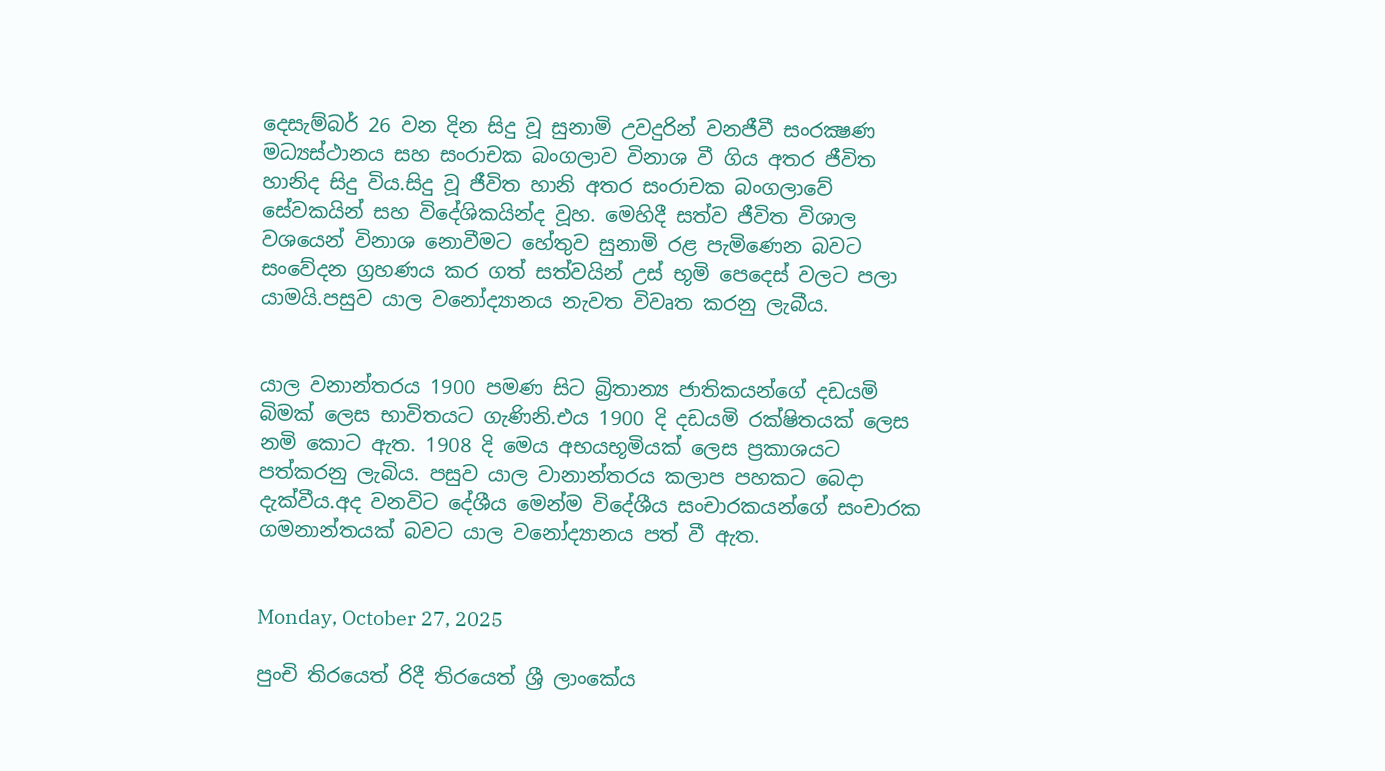දෙසැම්බර් 26 වන දින සිදු වූ සුනාමි උවදුරින් වනජීවී සංරක්‍ෂණ මධ්‍යස්ථානය සහ සංරාචක බංගලාව විනාශ වී ගිය අතර ජීවිත හානිද සිදු විය.සිදු වූ ජීවිත හානි අතර සංරාචක බංගලාවේ සේවකයින් සහ විදේශිකයින්ද වූහ. මෙහිදී සත්ව ජීවිත විශාල වශයෙන් විනාශ නොවීමට හේතුව සුනාමි රළ පැමිණෙන බවට සංවේදන ග්‍රහණය කර ගත් සත්වයින් උස් භූමි පෙදෙස් වලට පලා යාමයි.පසුව යාල වනෝද්‍යානය නැවත විවෘත කරනු ලැබීය.


යාල වනාන්තරය 1900 පමණ සිට බ්‍රිතාන්‍ය ජාතිකයන්ගේ දඩයමි බිමක් ලෙස භාවිතයට ගැණිනි.එය 1900 දි දඩයමි රක්ෂිතයක් ලෙස නමි කොට ඇත. 1908 දි මෙය අභයභූමියක් ලෙස ප්‍රකාශයට පත්කරනු ලැබිය. පසුව යාල වානාන්තරය කලාප පහකට බෙදා දැක්වීය.අද වනවිට දේශීය මෙන්ම විදේශීය සංචාරකයන්ගේ සංචාරක ගමනාන්තයක් බවට යාල වනෝද්‍යානය පත් වී ඇත.


Monday, October 27, 2025

පුංචි තිරයෙත් රිදී තිරයෙත් ශ්‍රී ලාංකේය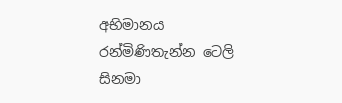අභිමානය රන්මිණිතැන්න ටෙලි සිනමා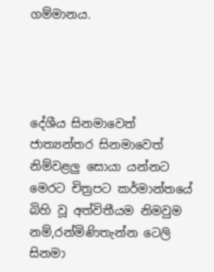ගම්මානය.




දේශීය සිනමාවෙත් ජාත්‍යන්තර සිනමාවෙත් නිම්වළලු සොයා යන්නට මෙරට චිත්‍රපට කර්මාන්තයේ බිහි වූ අත්විතීයම නිමවුම නම්,රන්මිණිතැන්න ටෙලි සිනමා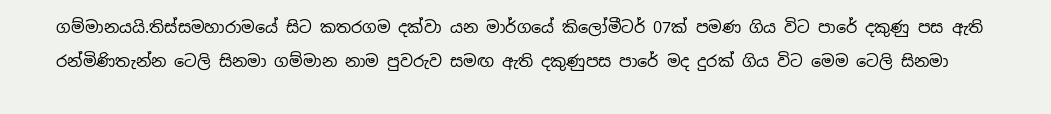ගම්මානයයි.තිස්සමහාරාමයේ සිට කතරගම දක්වා යන මාර්ගයේ කිලෝමීටර් 07ක් පමණ ගිය විට පාරේ දකුණු පස ඇති රන්මිණිතැන්න ටෙලි සිනමා ගම්මාන නාම පුවරුව සමඟ ඇති දකුණුපස පාරේ මද දුරක් ගිය විට මෙම ටෙලි සිනමා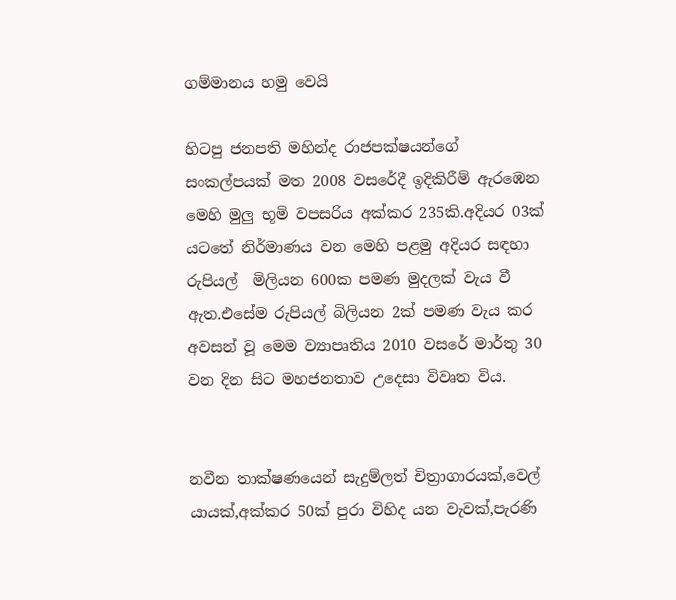ගම්මානය හමු වෙයි

හිටපු ජනපති මහින්ද රාජපක්ෂයන්ගේ සංකල්පයක් මත 2008 වසරේදී ඉදිකිරීම් ඇරඹෙන මෙහි මුලු භූමි වපසරිය අක්කර 235කි.අදියර 03ක් යටතේ නිර්මාණය වන මෙහි පළමු අදියර සඳහා රුපියල්  මිලියන 600ක පමණ මුදලක් වැය වී ඇත.එසේම රුපියල් බිලියන 2ක් පමණ වැය කර අවසන් වූ මෙම ව්‍යාපෘතිය 2010 වසරේ මාර්තු 30 වන දින සිට මහජනතාව උදෙසා විවෘත විය.


නවීන තාක්ෂණයෙන් සැදුම්ලත් චිත්‍රාගාරයක්,වෙල් යායක්,අක්කර 50ක් පුරා විහිද යන වැවක්,පැරණි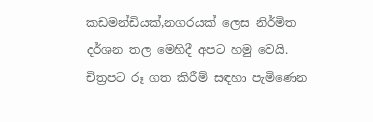කඩමන්ඩියක්,නගරයක් ලෙස නිර්මිත දර්ශන තල මෙහිදී අපට හමු වෙයි. චිත්‍රපට රූ ගත කිරීම් සඳහා පැමිණෙන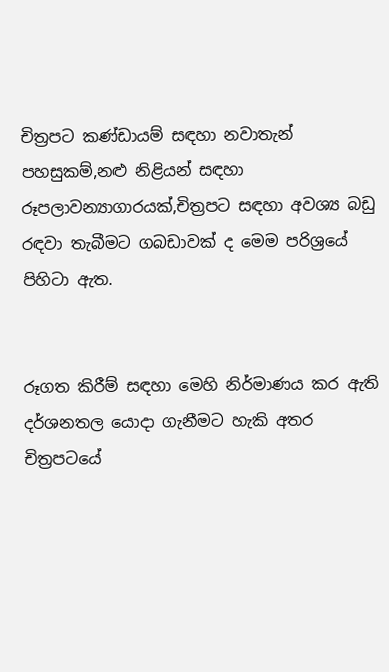චිත්‍රපට කණ්ඩායම් සඳහා නවාතැන් පහසුකම්,නළු නිළියන් සඳහා රූපලාවන්‍යාගාරයක්,චිත්‍රපට සඳහා අවශ්‍ය බඩු රඳවා තැබීමට ගබඩාවක් ද මෙම පරිශ්‍රයේ පිහිටා ඇත.


රූගත කිරීම් සඳහා මෙහි නිර්මාණය කර ඇති දර්ශනතල යොදා ගැනීමට හැකි අතර චිත්‍රපටයේ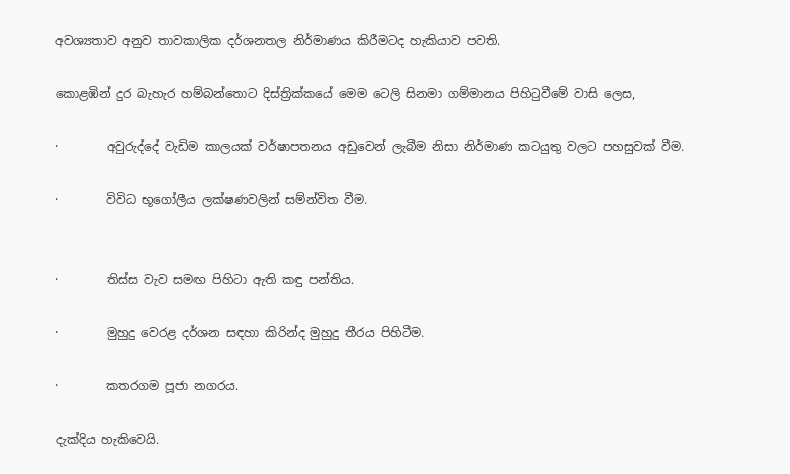අවශ්‍යතාව අනුව තාවකාලික දර්ශනතල නිර්මාණය කිරීමටද හැකියාව පවති.

කොළඹින් දුර බැහැර හම්බන්තොට දිස්ත්‍රික්කයේ මෙම ටෙලි සිනමා ගම්මානය පිහිටුවීමේ වාසි ලෙස,

·        අවුරුද්දේ වැඩිම කාලයක් වර්ෂාපතනය අඩුවෙන් ලැබීම නිසා නිර්මාණ කටයුතු වලට පහසුවක් වීම.

·        විවිධ භූගෝලීය ලක්ෂණවලින් සම්න්විත වීම.


·        තිස්ස වැව සමඟ පිහිටා ඇති කඳු පන්තිය.

·        මුහුදු වෙරළ දර්ශන සඳහා කිරින්ද මුහුදු තීරය පිහිටීම.

·        කතරගම පූජා නගරය.

දැක්දිය හැකිවෙයි.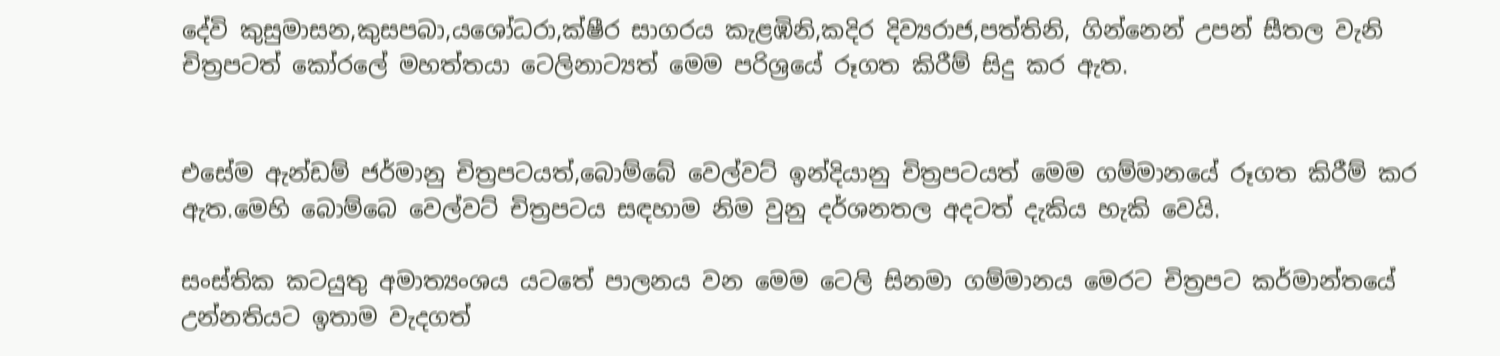දේවි කුසුමාසන,කුසපබා,යශෝධරා,ක්ෂීර සාගරය කැළඹිනි,කදිර දිව්‍යරාජ,පත්තිනි, ගින්නෙන් උපන් සීතල වැනි චිත්‍රපටත් කෝරලේ මහත්තයා ටෙලිනාට්‍යත් මෙම පරිශ්‍රයේ රූගත කිරීම් සිදු කර ඇත.


එසේම ඇන්ඩම් ජර්මානු චිත්‍රපටයත්,බොම්බේ වෙල්වට් ඉන්දියානු චිත්‍රපටයත් මෙම ගම්මානයේ රූගත කිරීම් කර ඇත.මෙහි බොම්බෙ වෙල්වට් චිත්‍රපටය සඳහාම නිම වුනු දර්ශනතල අදටත් දැකිය හැකි වෙයි.

සංස්තික කටයුතු අමාත්‍යංශය යටතේ පාලනය වන මෙම ටෙලි සිනමා ගම්මානය මෙරට චිත්‍රපට කර්මාන්තයේ උන්නතියට ඉතාම වැදගත්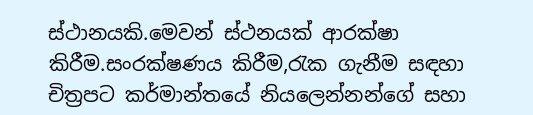ස්ථානයකි.මෙවන් ස්ථනයක් ආරක්ෂා කිරීම.සං‍රක්ෂණය කිරීම,රැක ගැනීම සඳහා චිත්‍රපට කර්මාන්තයේ නියලෙන්නන්ගේ සහා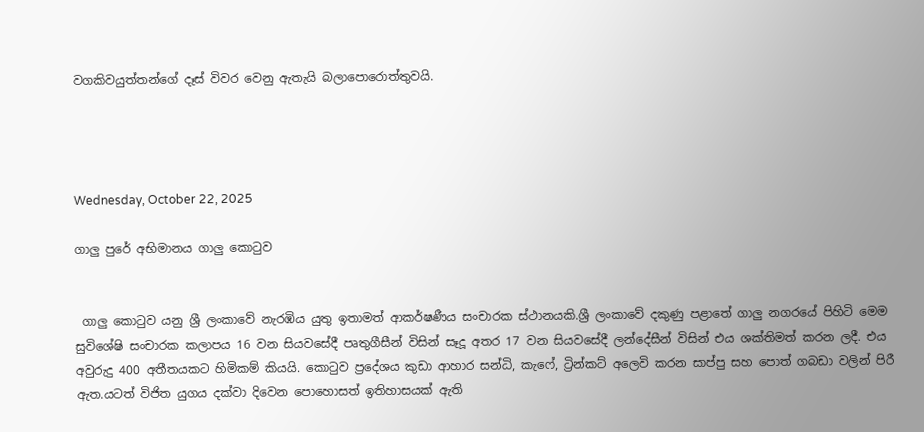වගකිවයුත්තන්ගේ දෑස් විවර වෙනු ඇතැයි බලාපොරොත්තුවයි.




Wednesday, October 22, 2025

ගාලු පුරේ අභිමානය ගාලු කොටුව


 ගාලු කොටුව යනු ශ්‍රී ලංකාවේ නැරඹිය යුතු ඉතාමත් ආකර්ෂණීය සංචාරක ස්ථානයකි.ශ්‍රී ලංකාවේ දකුණු පළාතේ ගාලු නගරයේ පිහිටි මෙම සුවිශේෂි සංචාරක කලාපය 16 වන සියවසේදී පෘතුගීසීන් විසින් සෑදූ අතර 17 වන සියවසේදී ලන්දේසීන් විසින් එය ශක්තිමත් කරන ලදී. එය අවුරුදු 400 අතීතයකට හිමිකම් කියයි. කොටුව ප්‍රදේශය කුඩා ආහාර සන්ධි, කැෆේ, ට්‍රින්කට් අලෙවි කරන සාප්පු සහ පොත් ගබඩා වලින් පිරී ඇත.යටත් විජිත යුගය දක්වා දිවෙන පොහොසත් ඉතිහාසයක් ඇති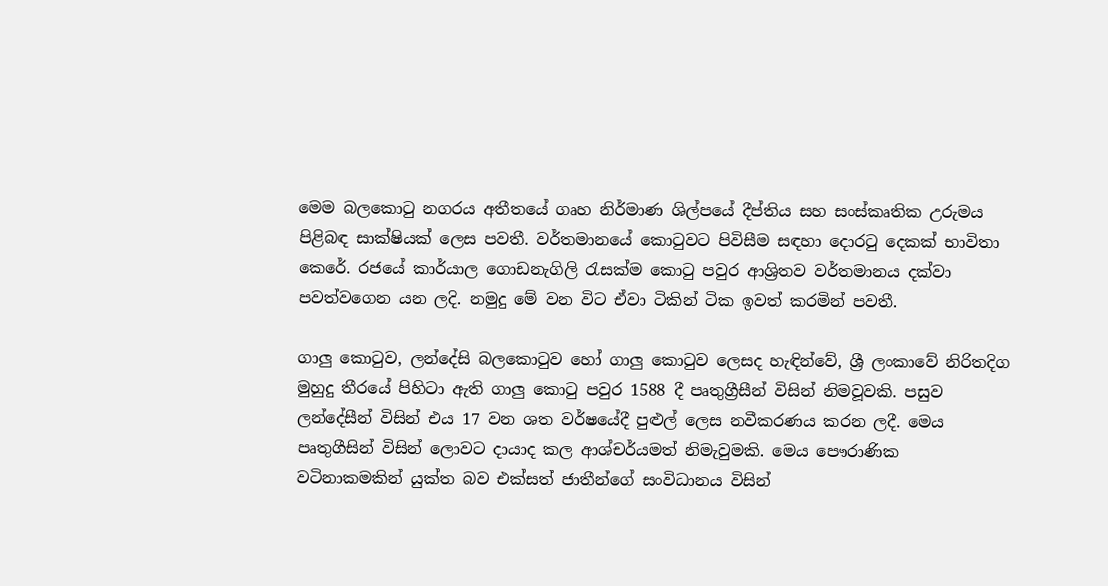මෙම බලකොටු නගරය අතීතයේ ගෘහ නිර්මාණ ශිල්පයේ දීප්තිය සහ සංස්කෘතික උරුමය පිළිබඳ සාක්ෂියක් ලෙස පවතී. වර්තමානයේ කොටුවට පිවිසීම සඳහා දොරටු දෙකක් භාවිතා කෙරේ. රජයේ කාර්යාල ගොඩනැගිලි රැසක්ම කොටු පවුර ආශ්‍රිතව වර්තමානය දක්වා පවත්වගෙන යන ලදි. නමුදු මේ වන විට ඒවා ටිකින් ටික ඉවත් කරමින් පවතී.

ගාලු කොටුව, ලන්දේසි බලකොටුව හෝ ගාලු කොටුව ලෙසද හැඳින්වේ, ශ්‍රී ලංකාවේ නිරිතදිග මුහුදු තීරයේ පිහිටා ඇති ගාලු කොටු පවුර 1588 දී පෘතුග්‍රීසීන් විසින් නිමවූවකි. පසුව ලන්දේසීන් විසින් එය 17 වන ශත වර්ෂයේදී පුළුල් ලෙස නවීකරණය කරන ලදී. මෙය පෘතුගීසින් විසින් ලොවට දායාද කල ආශ්චර්යමත් නිමැවුමකි. මෙය පෞරාණික වටිනාකමකින් යුක්ත බව එක්සත් ජාතීන්ගේ සංවිධානය විසින්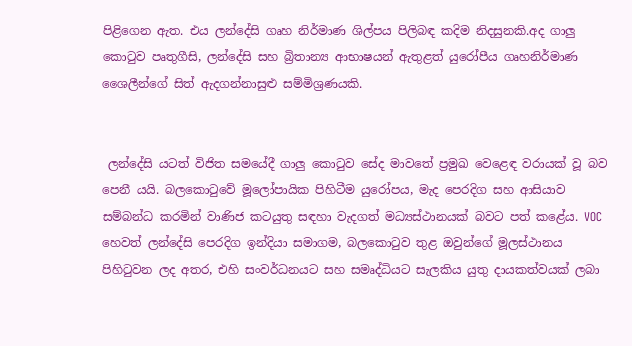පිළිගෙන ඇත. එය ලන්දේසි ගෘහ නිර්මාණ ශිල්පය පිලිබඳ කදිම නිදසුනකි.අද ගාලු කොටුව පෘතුගීසි, ලන්දේසි සහ බ්‍රිතාන්‍ය ආභාෂයන් ඇතුළත් යුරෝපීය ගෘහනිර්මාණ ශෛලීන්ගේ සිත් ඇදගන්නාසුළු සම්මිශ්‍රණයකි.


 ලන්දේසි යටත් විජිත සමයේදී ගාලු කොටුව සේද මාවතේ ප්‍රමුඛ වෙළෙඳ වරායක් වූ බව පෙනී යයි. බලකොටුවේ මූලෝපායික පිහිටීම යුරෝපය, මැද පෙරදිග සහ ආසියාව සම්බන්ධ කරමින් වාණිජ කටයුතු සඳහා වැදගත් මධ්‍යස්ථානයක් බවට පත් කළේය. VOC හෙවත් ලන්දේසි පෙරදිග ඉන්දියා සමාගම, බලකොටුව තුළ ඔවුන්ගේ මූලස්ථානය පිහිටුවන ලද අතර, එහි සංවර්ධනයට සහ සමෘද්ධියට සැලකිය යුතු දායකත්වයක් ලබා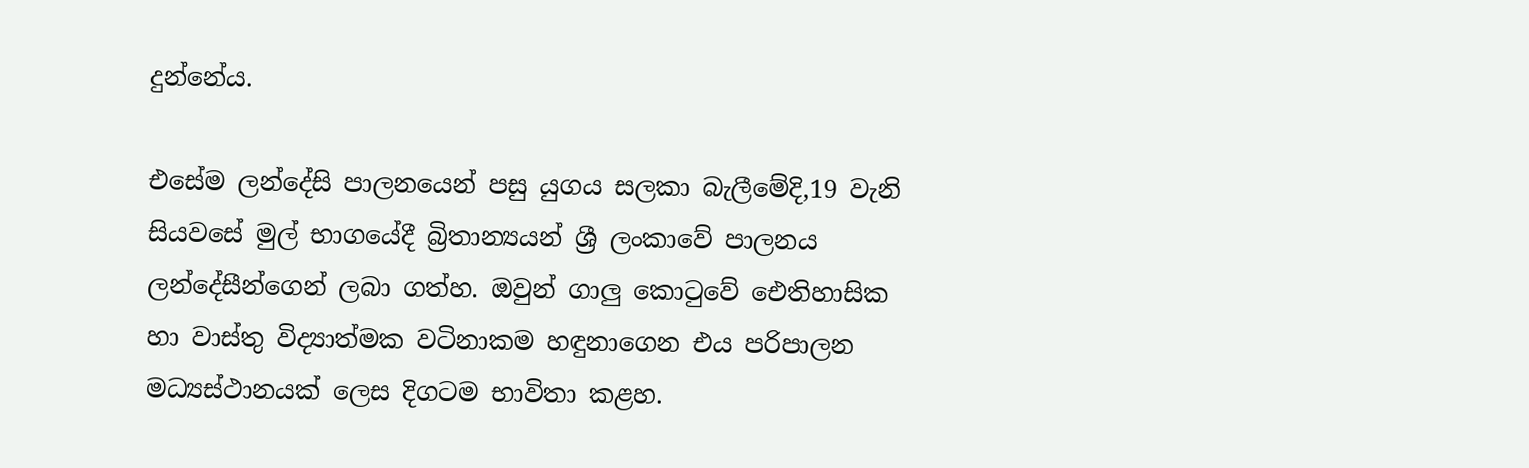දුන්නේය.

එසේම ලන්දේසි පාලනයෙන් පසු යුගය සලකා බැලීමේදි,19 වැනි සියවසේ මුල් භාගයේදී බ්‍රිතාන්‍යයන් ශ්‍රී ලංකාවේ පාලනය ලන්දේසීන්ගෙන් ලබා ගත්හ. ඔවුන් ගාලු කොටුවේ ඓතිහාසික හා වාස්තු විද්‍යාත්මක වටිනාකම හඳුනාගෙන එය පරිපාලන මධ්‍යස්ථානයක් ලෙස දිගටම භාවිතා කළහ.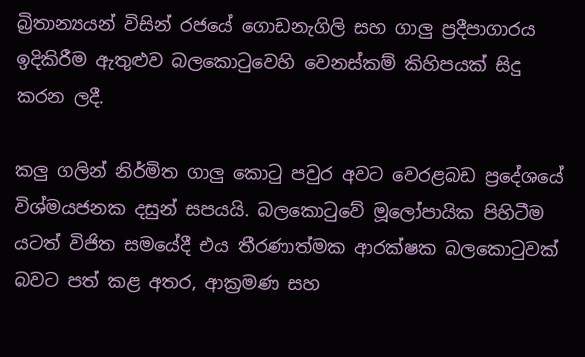බ්‍රිතාන්‍යයන් විසින් රජයේ ගොඩනැගිලි සහ ගාලු ප්‍රදීපාගාරය ඉදිකිරීම ඇතුළුව බලකොටුවෙහි වෙනස්කම් කිහිපයක් සිදු කරන ලදී.

කලු ගලින් නිර්මිත ගාලු කොටු පවුර අවට වෙරළබඩ ප්‍රදේශයේ විශ්මයජනක දසුන් සපයයි. බලකොටුවේ මූලෝපායික පිහිටීම යටත් විජිත සමයේදී එය තීරණාත්මක ආරක්ෂක බලකොටුවක් බවට පත් කළ අතර, ආක්‍රමණ සහ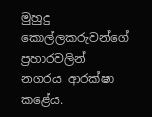මුහුදු කොල්ලකරුවන්ගේ ප්‍රහාරවලින් නගරය ආරක්ෂා කළේය.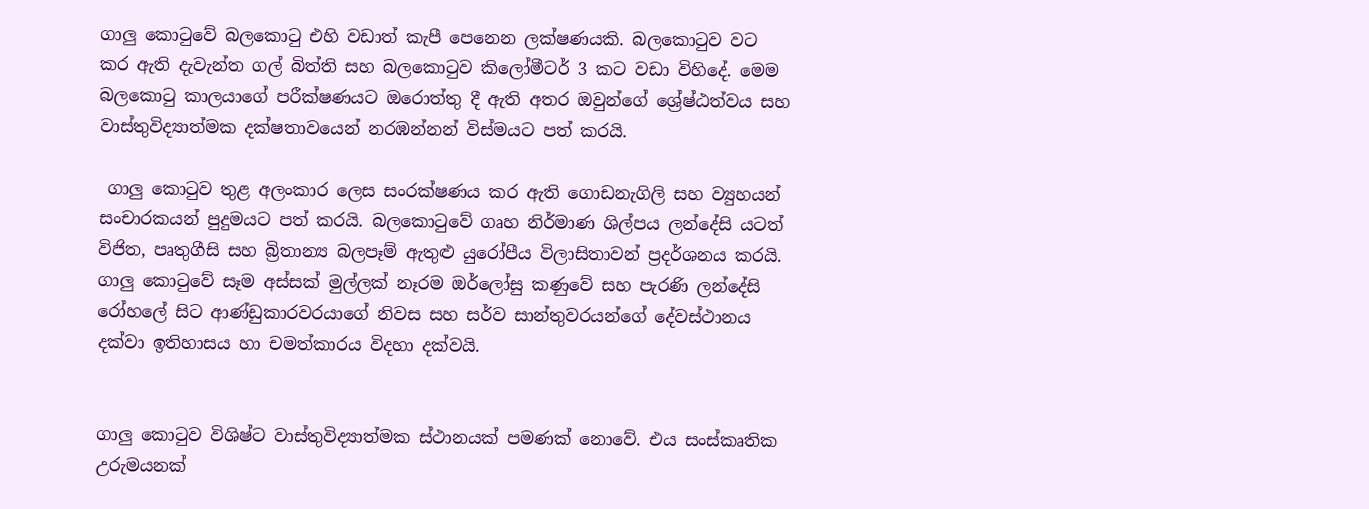ගාලු කොටුවේ බලකොටු එහි වඩාත් කැපී පෙනෙන ලක්ෂණයකි. බලකොටුව වට කර ඇති දැවැන්ත ගල් බිත්ති සහ බලකොටුව කිලෝමීටර් 3 කට වඩා විහිදේ. මෙම බලකොටු කාලයාගේ පරීක්ෂණයට ඔරොත්තු දී ඇති අතර ඔවුන්ගේ ශ්‍රේෂ්ඨත්වය සහ වාස්තුවිද්‍යාත්මක දක්ෂතාවයෙන් නරඹන්නන් විස්මයට පත් කරයි.

 ගාලු කොටුව තුළ අලංකාර ලෙස සංරක්ෂණය කර ඇති ගොඩනැගිලි සහ ව්‍යුහයන් සංචාරකයන් පුදුමයට පත් කරයි. බලකොටුවේ ගෘහ නිර්මාණ ශිල්පය ලන්දේසි යටත් විජිත, පෘතුගීසි සහ බ්‍රිතාන්‍ය බලපෑම් ඇතුළු යුරෝපීය විලාසිතාවන් ප්‍රදර්ශනය කරයි. ගාලු කොටුවේ සෑම අස්සක් මුල්ලක් නෑරම ඔර්ලෝසු කණුවේ සහ පැරණි ලන්දේසි රෝහලේ සිට ආණ්ඩුකාරවරයාගේ නිවස සහ සර්ව සාන්තුවරයන්ගේ දේවස්ථානය දක්වා ඉතිහාසය හා චමත්කාරය විදහා දක්වයි.


ගාලු කොටුව විශිෂ්ට වාස්තුවිද්‍යාත්මක ස්ථානයක් පමණක් නොවේ. එය සංස්කෘතික උරුමයනක්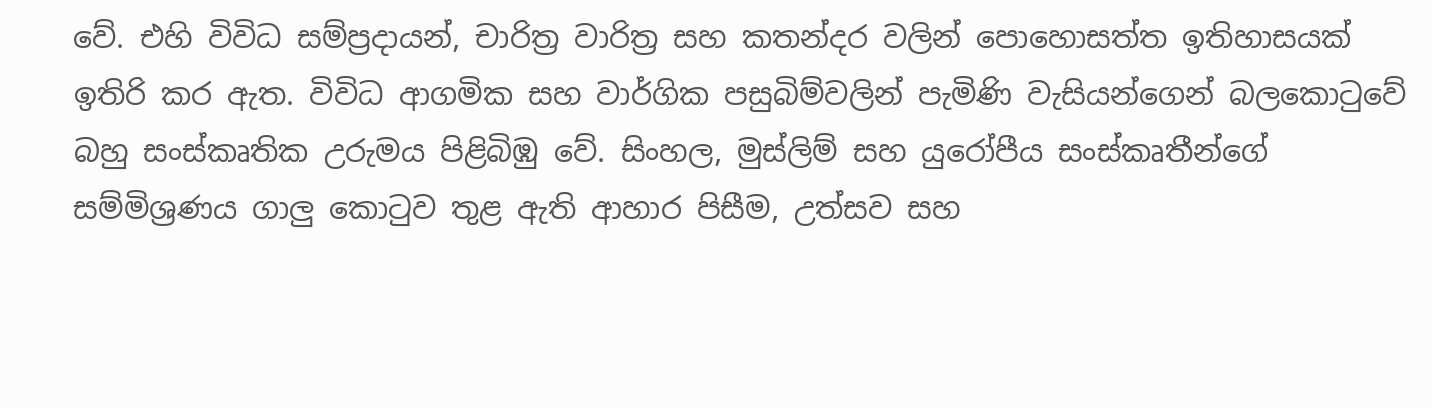වේ. එහි විවිධ සම්ප්‍රදායන්, චාරිත්‍ර වාරිත්‍ර සහ කතන්දර වලින් පොහොසත්ත ඉතිහාසයක් ඉතිරි කර ඇත. විවිධ ආගමික සහ වාර්ගික පසුබිම්වලින් පැමිණි වැසියන්ගෙන් බලකොටුවේ බහු සංස්කෘතික උරුමය පිළිබිඹු වේ. සිංහල, මුස්ලිම් සහ යුරෝපීය සංස්කෘතීන්ගේ සම්මිශ්‍රණය ගාලු කොටුව තුළ ඇති ආහාර පිසීම, උත්සව සහ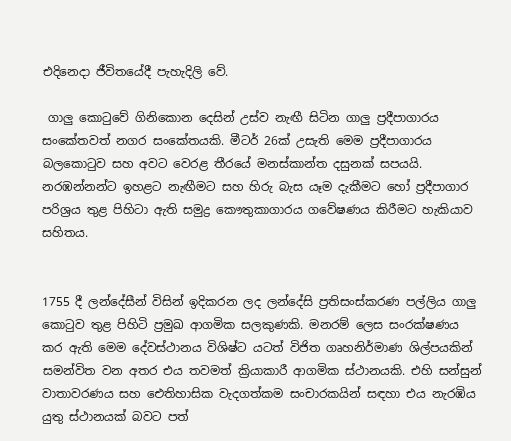එදිනෙදා ජීවිතයේදී පැහැදිලි වේ.

 ගාලු කොටුවේ ගිනිකොන දෙසින් උස්ව නැඟී සිටින ගාලු ප්‍රදීපාගාරය සංකේතවත් නගර සංකේතයකි. මීටර් 26ක් උසැති මෙම ප්‍රදීපාගාරය බලකොටුව සහ අවට වෙරළ තීරයේ මනස්කාන්ත දසුනක් සපයයි. නරඹන්නන්ට ඉහළට නැඟීමට සහ හිරු බැස යෑම දැකීමට හෝ ප්‍රදීපාගාර පරිශ්‍රය තුළ පිහිටා ඇති සමුද්‍ර කෞතුකාගාරය ගවේෂණය කිරීමට හැකියාව සහිතය.


1755 දී ලන්දේසීන් විසින් ඉදිකරන ලද ලන්දේසි ප්‍රතිසංස්කරණ පල්ලිය ගාලු කොටුව තුළ පිහිටි ප්‍රමුඛ ආගමික සලකුණකි. මනරම් ලෙස සංරක්ෂණය කර ඇති මෙම දේවස්ථානය විශිෂ්ට යටත් විජිත ගෘහනිර්මාණ ශිල්පයකින් සමන්විත වන අතර එය තවමත් ක්‍රියාකාරී ආගමික ස්ථානයකි. එහි සන්සුන් වාතාවරණය සහ ඓතිහාසික වැදගත්කම සංචාරකයින් සඳහා එය නැරඹිය යුතු ස්ථානයක් බවට පත්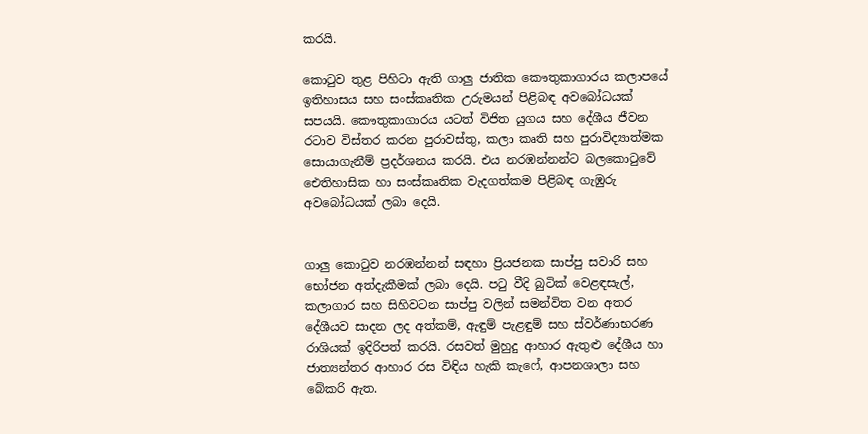කරයි.

කොටුව තුළ පිහිටා ඇති ගාලු ජාතික කෞතුකාගාරය කලාපයේ ඉතිහාසය සහ සංස්කෘතික උරුමයන් පිළිබඳ අවබෝධයක් සපයයි. කෞතුකාගාරය යටත් විජිත යුගය සහ දේශීය ජීවන රටාව විස්තර කරන පුරාවස්තු, කලා කෘති සහ පුරාවිද්‍යාත්මක සොයාගැනීම් ප්‍රදර්ශනය කරයි. එය නරඹන්නන්ට බලකොටුවේ ඓතිහාසික හා සංස්කෘතික වැදගත්කම පිළිබඳ ගැඹුරු අවබෝධයක් ලබා දෙයි.


ගාලු කොටුව නරඹන්නන් සඳහා ප්‍රියජනක සාප්පු සවාරි සහ භෝජන අත්දැකීමක් ලබා දෙයි. පටු වීදි බුටික් වෙළඳසැල්, කලාගාර සහ සිහිවටන සාප්පු වලින් සමන්විත වන අතර දේශීයව සාදන ලද අත්කම්, ඇඳුම් පැළඳුම් සහ ස්වර්ණාභරණ රාශියක් ඉදිරිපත් කරයි. රසවත් මුහුදු ආහාර ඇතුළු දේශීය හා ජාත්‍යන්තර ආහාර රස විඳිය හැකි කැෆේ, ආපනශාලා සහ බේකරි ඇත.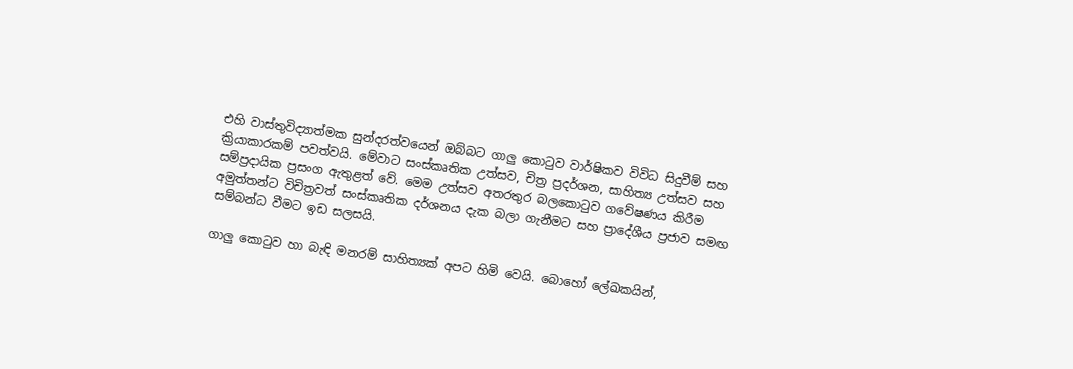එහි වාස්තුවිද්‍යාත්මක සුන්දරත්වයෙන් ඔබ්බට ගාලු කොටුව වාර්ෂිකව විවිධ සිදුවීම් සහ ක්‍රියාකාරකම් පවත්වයි. මේවාට සංස්කෘතික උත්සව, චිත්‍ර ප්‍රදර්ශන, සාහිත්‍ය උත්සව සහ සම්ප්‍රදායික ප්‍රසංග ඇතුළත් වේ. මෙම උත්සව අතරතුර බලකොටුව ගවේෂණය කිරීම අමුත්තන්ට විචිත්‍රවත් සංස්කෘතික දර්ශනය දැක බලා ගැනීමට සහ ප්‍රාදේශීය ප්‍රජාව සමඟ සම්බන්ධ වීමට ඉඩ සලසයි.

ගාලු කොටුව හා බැඳි මනරම් සාහිත්‍යක් අපට හිමි වෙයි. බොහෝ ලේඛකයින්,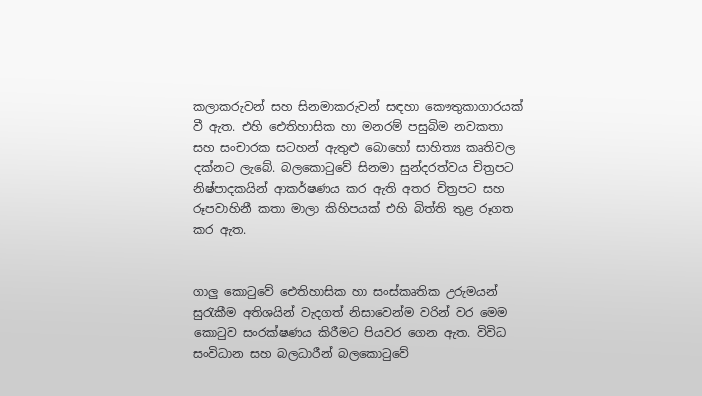කලාකරුවන් සහ සිනමාකරුවන් සඳහා කෞතුකාගාරයක් වී ඇත. එහි ඓතිහාසික හා මනරම් පසුබිම නවකතා සහ සංචාරක සටහන් ඇතුළු බොහෝ සාහිත්‍ය කෘතිවල දක්නට ලැබේ. බලකොටුවේ සිනමා සුන්දරත්වය චිත්‍රපට නිෂ්පාදකයින් ආකර්ෂණය කර ඇති අතර චිත්‍රපට සහ රූපවාහිනී කතා මාලා කිහිපයක් එහි බිත්ති තුළ රූගත කර ඇත.


ගාලු කොටුවේ ඓතිහාසික හා සංස්කෘතික උරුමයන් සුරැකීම අතිශයින් වැදගත් නිසාවෙන්ම වරින් වර මෙම කොටුව සං‍රක්ෂණය කිරීමට පියවර ගෙන ඇත. විවිධ සංවිධාන සහ බලධාරීන් බලකොටුවේ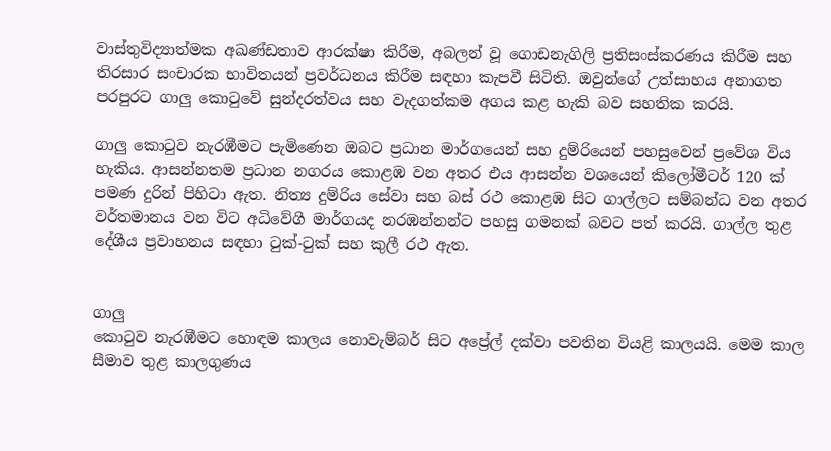වාස්තුවිද්‍යාත්මක අඛණ්ඩතාව ආරක්ෂා කිරීම, අබලන් වූ ගොඩනැගිලි ප්‍රතිසංස්කරණය කිරීම සහ තිරසාර සංචාරක භාවිතයන් ප්‍රවර්ධනය කිරීම සඳහා කැපවී සිටිති. ඔවුන්ගේ උත්සාහය අනාගත පරපුරට ගාලු කොටුවේ සුන්දරත්වය සහ වැදගත්කම අගය කළ හැකි බව සහතික කරයි.

ගාලු කොටුව නැරඹීමට පැමිණෙන ඔබට ප්‍රධාන මාර්ගයෙන් සහ දුම්රියෙන් පහසුවෙන් ප්‍රවේශ විය හැකිය. ආසන්නතම ප්‍රධාන නගරය කොළඹ වන අතර එය ආසන්න වශයෙන් කිලෝමීටර් 120 ක් පමණ දුරින් පිහිටා ඇත. නිත්‍ය දුම්රිය සේවා සහ බස් රථ කොළඹ සිට ගාල්ලට සම්බන්ධ වන අතර වර්තමානය වන විට අධිවේගී මාර්ගයද නරඹන්නන්ට පහසු ගමනක් බවට පත් කරයි. ගාල්ල තුළ දේශීය ප්‍රවාහනය සඳහා ටුක්-ටුක් සහ කුලී රථ ඇත.


ගාලු
කොටුව නැරඹීමට හොඳම කාලය නොවැම්බර් සිට අප්‍රේල් දක්වා පවතින වියළි කාලයයි. මෙම කාල සීමාව තුළ කාලගුණය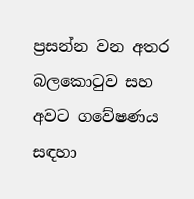ප්‍රසන්න වන අතර බලකොටුව සහ අවට ගවේෂණය සඳහා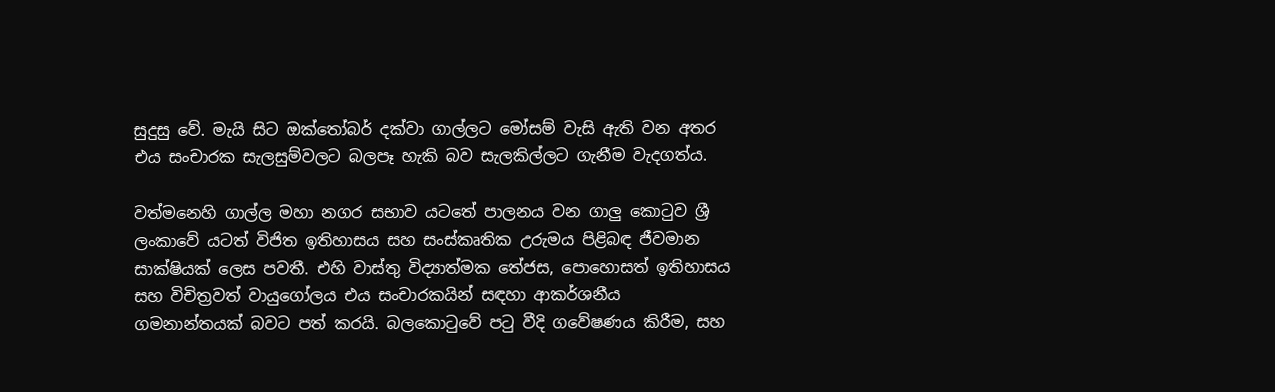සුදුසු වේ. මැයි සිට ඔක්තෝබර් දක්වා ගාල්ලට මෝසම් වැසි ඇති වන අතර එය සංචාරක සැලසුම්වලට බලපෑ හැකි බව සැලකිල්ලට ගැනීම වැදගත්ය.

වත්මනෙහි ගාල්ල මහා නගර සභාව යටතේ පාලනය වන ගාලු කොටුව ශ්‍රී ලංකාවේ යටත් විජිත ඉතිහාසය සහ සංස්කෘතික උරුමය පිළිබඳ ජීවමාන සාක්ෂියක් ලෙස පවතී. එහි වාස්තු විද්‍යාත්මක තේජස, පොහොසත් ඉතිහාසය සහ විචිත්‍රවත් වායුගෝලය එය සංචාරකයින් සඳහා ආකර්ශනීය ගමනාන්තයක් බවට පත් කරයි. බලකොටුවේ පටු වීදි ගවේෂණය කිරීම, සහ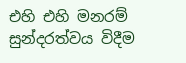එහි එහි මනරම් සුන්දරත්වය විදීම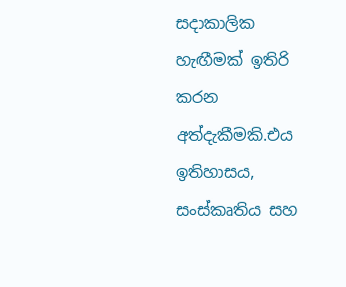සදාකාලික හැඟීමක් ඉතිරි කරන අත්දැකීමකි.එය ඉතිහාසය, සංස්කෘතිය සහ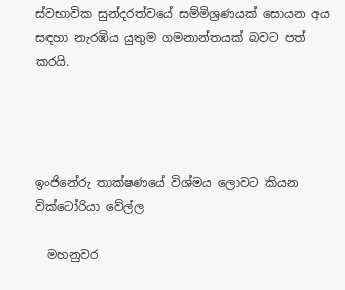ස්වභාවික සුන්දරත්වයේ සම්මිශ්‍රණයක් සොයන අය සඳහා නැරඹිය යුතුම ගමනාන්තයක් බවට පත් කරයි.




ඉංජිනේරු තාක්ෂණයේ විශ්මය ලොවට කියන වික්ටෝරියා වේල්ල

  මහනුවර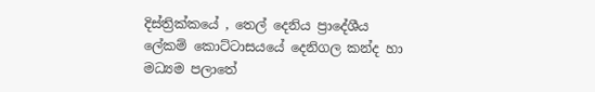දිස්ත්‍රික්කයේ , තෙල් දෙනිය ප්‍රාදේශීය ලේකම් කොට්ටාසයයේ දෙනිගල කන්ද හා මධ්‍යම පලාතේ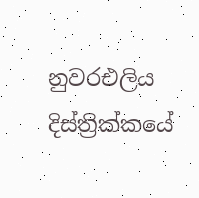නුවරඑලිය දිස්ත්‍රික්කයේ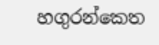හගුරන්කෙත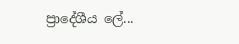ප්‍රාදේශීය ලේ...